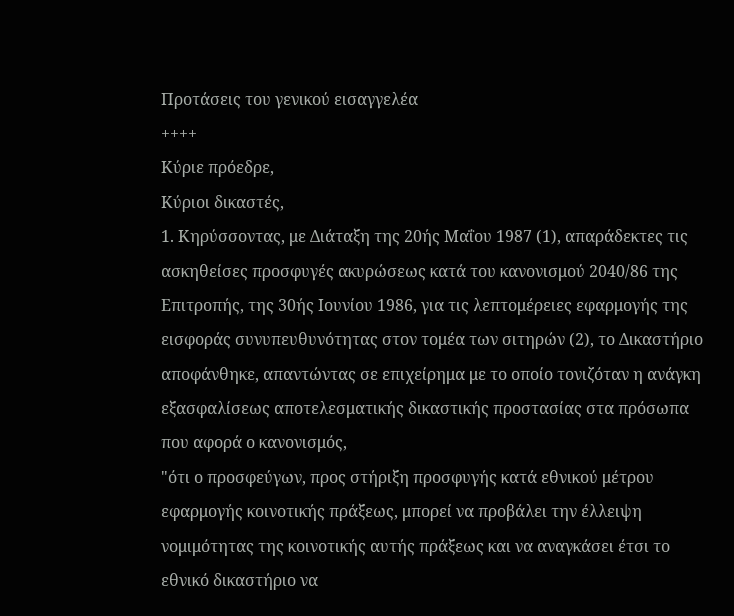Προτάσεις του γενικού εισαγγελέα
++++
Κύριε πρόεδρε,
Κύριοι δικαστές,
1. Κηρύσσοντας, με Διάταξη της 20ής Μαΐου 1987 (1), απαράδεκτες τις ασκηθείσες προσφυγές ακυρώσεως κατά του κανονισμού 2040/86 της Επιτροπής, της 30ής Ιουνίου 1986, για τις λεπτομέρειες εφαρμογής της εισφοράς συνυπευθυνότητας στον τομέα των σιτηρών (2), το Δικαστήριο αποφάνθηκε, απαντώντας σε επιχείρημα με το οποίο τονιζόταν η ανάγκη εξασφαλίσεως αποτελεσματικής δικαστικής προστασίας στα πρόσωπα που αφορά ο κανονισμός,
"ότι ο προσφεύγων, προς στήριξη προσφυγής κατά εθνικού μέτρου εφαρμογής κοινοτικής πράξεως, μπορεί να προβάλει την έλλειψη νομιμότητας της κοινοτικής αυτής πράξεως και να αναγκάσει έτσι το εθνικό δικαστήριο να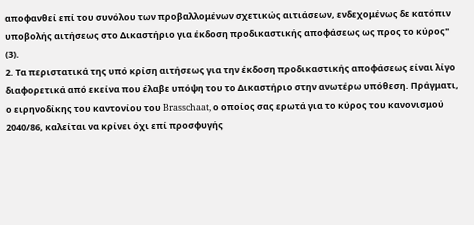αποφανθεί επί του συνόλου των προβαλλομένων σχετικώς αιτιάσεων, ενδεχομένως δε κατόπιν υποβολής αιτήσεως στο Δικαστήριο για έκδοση προδικαστικής αποφάσεως ως προς το κύρος" (3).
2. Τα περιστατικά της υπό κρίση αιτήσεως για την έκδοση προδικαστικής αποφάσεως είναι λίγο διαφορετικά από εκείνα που έλαβε υπόψη του το Δικαστήριο στην ανωτέρω υπόθεση. Πράγματι, ο ειρηνοδίκης του καντονίου του Brasschaat, ο οποίος σας ερωτά για το κύρος του κανονισμού 2040/86, καλείται να κρίνει όχι επί προσφυγής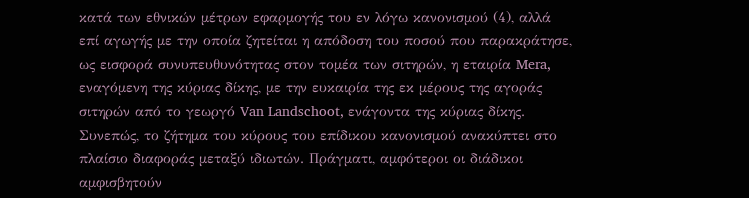κατά των εθνικών μέτρων εφαρμογής του εν λόγω κανονισμού (4), αλλά επί αγωγής με την οποία ζητείται η απόδοση του ποσού που παρακράτησε, ως εισφορά συνυπευθυνότητας στον τομέα των σιτηρών, η εταιρία Mera, εναγόμενη της κύριας δίκης, με την ευκαιρία της εκ μέρους της αγοράς σιτηρών από το γεωργό Van Landschoot, ενάγοντα της κύριας δίκης. Συνεπώς, το ζήτημα του κύρους του επίδικου κανονισμού ανακύπτει στο πλαίσιο διαφοράς μεταξύ ιδιωτών. Πράγματι, αμφότεροι οι διάδικοι αμφισβητούν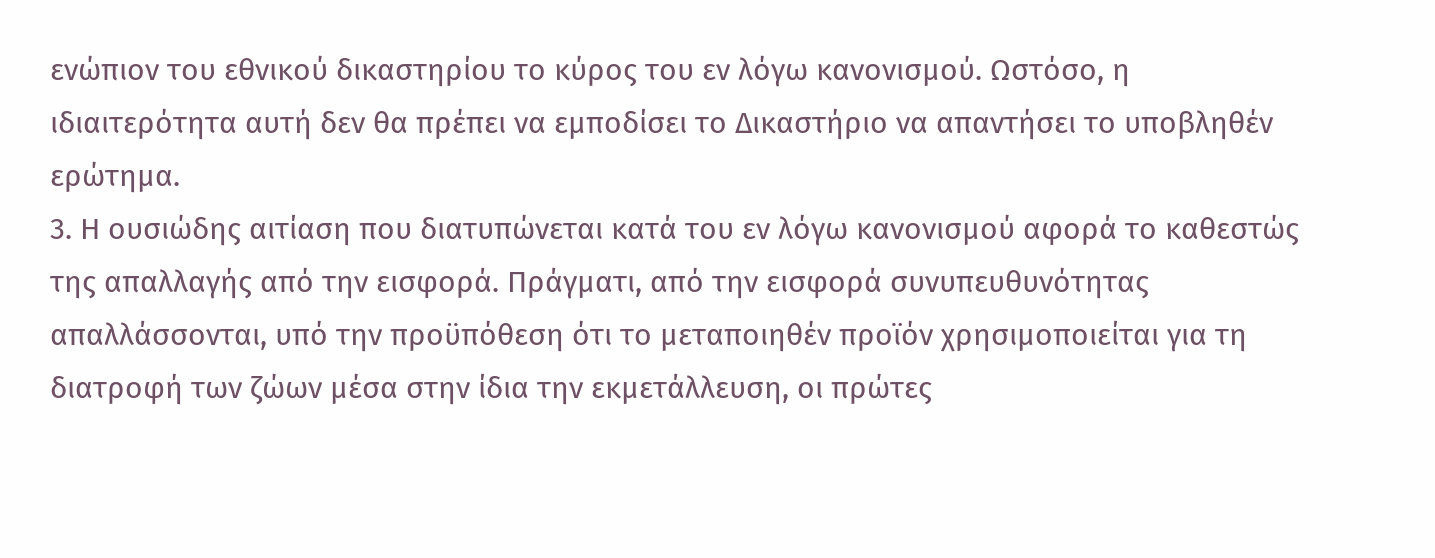ενώπιον του εθνικού δικαστηρίου το κύρος του εν λόγω κανονισμού. Ωστόσο, η ιδιαιτερότητα αυτή δεν θα πρέπει να εμποδίσει το Δικαστήριο να απαντήσει το υποβληθέν ερώτημα.
3. Η ουσιώδης αιτίαση που διατυπώνεται κατά του εν λόγω κανονισμού αφορά το καθεστώς της απαλλαγής από την εισφορά. Πράγματι, από την εισφορά συνυπευθυνότητας απαλλάσσονται, υπό την προϋπόθεση ότι το μεταποιηθέν προϊόν χρησιμοποιείται για τη διατροφή των ζώων μέσα στην ίδια την εκμετάλλευση, οι πρώτες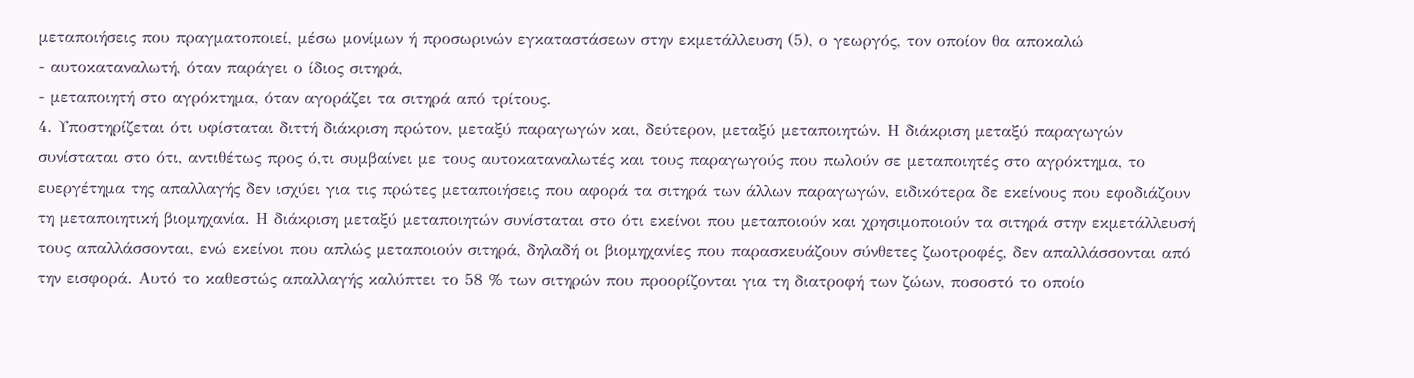μεταποιήσεις που πραγματοποιεί, μέσω μονίμων ή προσωρινών εγκαταστάσεων στην εκμετάλλευση (5), ο γεωργός, τον οποίον θα αποκαλώ
- αυτοκαταναλωτή, όταν παράγει ο ίδιος σιτηρά,
- μεταποιητή στο αγρόκτημα, όταν αγοράζει τα σιτηρά από τρίτους.
4. Υποστηρίζεται ότι υφίσταται διττή διάκριση πρώτον, μεταξύ παραγωγών και, δεύτερον, μεταξύ μεταποιητών. Η διάκριση μεταξύ παραγωγών συνίσταται στο ότι, αντιθέτως προς ό,τι συμβαίνει με τους αυτοκαταναλωτές και τους παραγωγούς που πωλούν σε μεταποιητές στο αγρόκτημα, το ευεργέτημα της απαλλαγής δεν ισχύει για τις πρώτες μεταποιήσεις που αφορά τα σιτηρά των άλλων παραγωγών, ειδικότερα δε εκείνους που εφοδιάζουν τη μεταποιητική βιομηχανία. Η διάκριση μεταξύ μεταποιητών συνίσταται στο ότι εκείνοι που μεταποιούν και χρησιμοποιούν τα σιτηρά στην εκμετάλλευσή τους απαλλάσσονται, ενώ εκείνοι που απλώς μεταποιούν σιτηρά, δηλαδή οι βιομηχανίες που παρασκευάζουν σύνθετες ζωοτροφές, δεν απαλλάσσονται από την εισφορά. Αυτό το καθεστώς απαλλαγής καλύπτει το 58 % των σιτηρών που προορίζονται για τη διατροφή των ζώων, ποσοστό το οποίο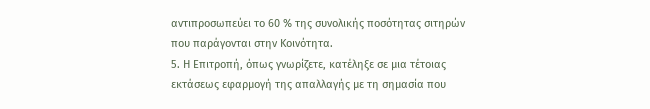αντιπροσωπεύει το 60 % της συνολικής ποσότητας σιτηρών που παράγονται στην Κοινότητα.
5. Η Επιτροπή, όπως γνωρίζετε, κατέληξε σε μια τέτοιας εκτάσεως εφαρμογή της απαλλαγής με τη σημασία που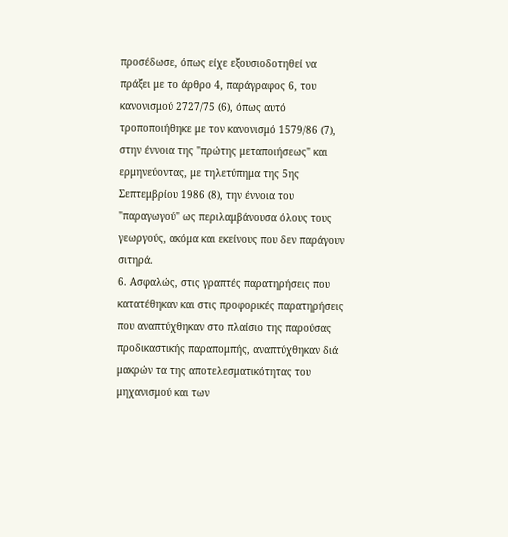προσέδωσε, όπως είχε εξουσιοδοτηθεί να πράξει με το άρθρο 4, παράγραφος 6, του κανονισμού 2727/75 (6), όπως αυτό τροποποιήθηκε με τον κανονισμό 1579/86 (7), στην έννοια της "πρώτης μεταποιήσεως" και ερμηνεύοντας, με τηλετύπημα της 5ης Σεπτεμβρίου 1986 (8), την έννοια του "παραγωγού" ως περιλαμβάνουσα όλους τους γεωργούς, ακόμα και εκείνους που δεν παράγουν σιτηρά.
6. Ασφαλώς, στις γραπτές παρατηρήσεις που κατατέθηκαν και στις προφορικές παρατηρήσεις που αναπτύχθηκαν στο πλαίσιο της παρούσας προδικαστικής παραπομπής, αναπτύχθηκαν διά μακρών τα της αποτελεσματικότητας του μηχανισμού και των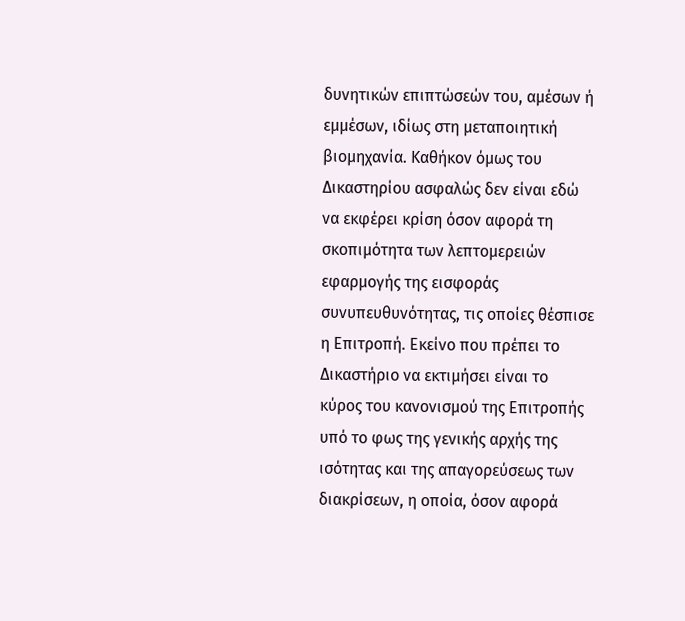δυνητικών επιπτώσεών του, αμέσων ή εμμέσων, ιδίως στη μεταποιητική βιομηχανία. Καθήκον όμως του Δικαστηρίου ασφαλώς δεν είναι εδώ να εκφέρει κρίση όσον αφορά τη σκοπιμότητα των λεπτομερειών εφαρμογής της εισφοράς συνυπευθυνότητας, τις οποίες θέσπισε η Επιτροπή. Εκείνο που πρέπει το Δικαστήριο να εκτιμήσει είναι το κύρος του κανονισμού της Επιτροπής υπό το φως της γενικής αρχής της ισότητας και της απαγορεύσεως των διακρίσεων, η οποία, όσον αφορά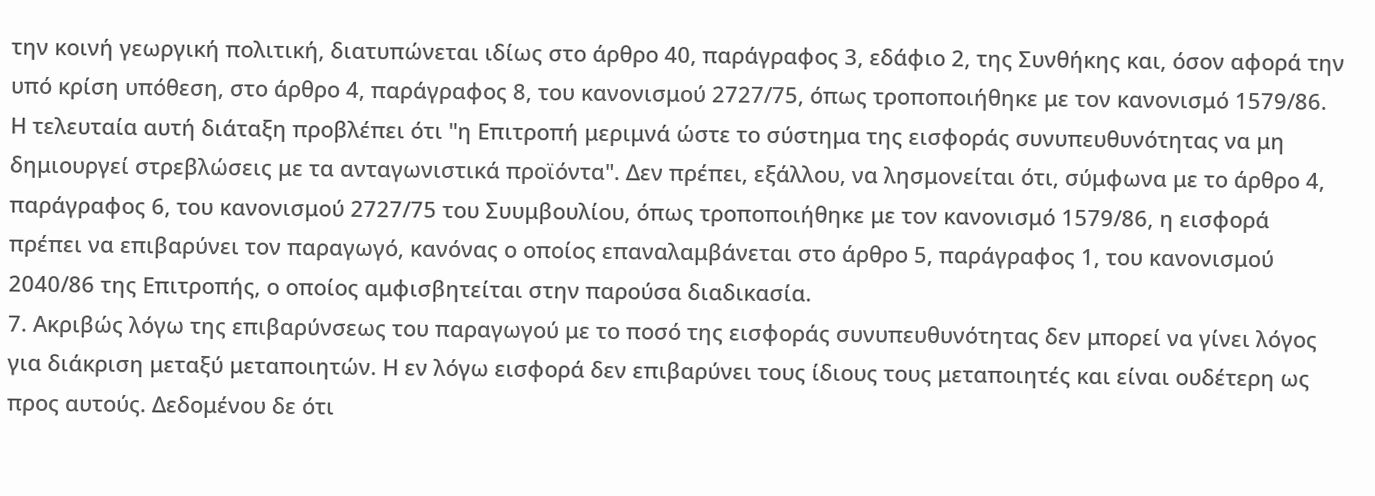την κοινή γεωργική πολιτική, διατυπώνεται ιδίως στο άρθρο 40, παράγραφος 3, εδάφιο 2, της Συνθήκης και, όσον αφορά την υπό κρίση υπόθεση, στο άρθρο 4, παράγραφος 8, του κανονισμού 2727/75, όπως τροποποιήθηκε με τον κανονισμό 1579/86. Η τελευταία αυτή διάταξη προβλέπει ότι "η Επιτροπή μεριμνά ώστε το σύστημα της εισφοράς συνυπευθυνότητας να μη δημιουργεί στρεβλώσεις με τα ανταγωνιστικά προϊόντα". Δεν πρέπει, εξάλλου, να λησμονείται ότι, σύμφωνα με το άρθρο 4, παράγραφος 6, του κανονισμού 2727/75 του Συυμβουλίου, όπως τροποποιήθηκε με τον κανονισμό 1579/86, η εισφορά πρέπει να επιβαρύνει τον παραγωγό, κανόνας ο οποίος επαναλαμβάνεται στο άρθρο 5, παράγραφος 1, του κανονισμού 2040/86 της Επιτροπής, ο οποίος αμφισβητείται στην παρούσα διαδικασία.
7. Ακριβώς λόγω της επιβαρύνσεως του παραγωγού με το ποσό της εισφοράς συνυπευθυνότητας δεν μπορεί να γίνει λόγος για διάκριση μεταξύ μεταποιητών. Η εν λόγω εισφορά δεν επιβαρύνει τους ίδιους τους μεταποιητές και είναι ουδέτερη ως προς αυτούς. Δεδομένου δε ότι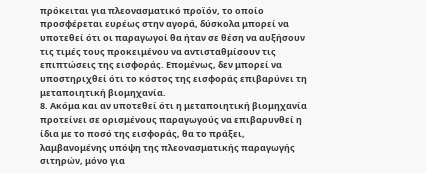πρόκειται για πλεονασματικό προϊόν, το οποίο προσφέρεται ευρέως στην αγορά, δύσκολα μπορεί να υποτεθεί ότι οι παραγωγοί θα ήταν σε θέση να αυξήσουν τις τιμές τους προκειμένου να αντισταθμίσουν τις επιπτώσεις της εισφοράς. Επομένως, δεν μπορεί να υποστηριχθεί ότι το κόστος της εισφοράς επιβαρύνει τη μεταποιητική βιομηχανία.
8. Ακόμα και αν υποτεθεί ότι η μεταποιητική βιομηχανία προτείνει σε ορισμένους παραγωγούς να επιβαρυνθεί η ίδια με το ποσό της εισφοράς, θα το πράξει, λαμβανομένης υπόψη της πλεονασματικής παραγωγής σιτηρών, μόνο για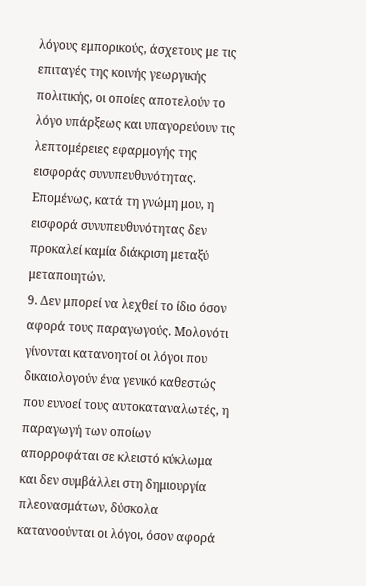λόγους εμπορικούς, άσχετους με τις επιταγές της κοινής γεωργικής πολιτικής, οι οποίες αποτελούν το λόγο υπάρξεως και υπαγορεύουν τις λεπτομέρειες εφαρμογής της εισφοράς συνυπευθυνότητας. Επομένως, κατά τη γνώμη μου, η εισφορά συνυπευθυνότητας δεν προκαλεί καμία διάκριση μεταξύ μεταποιητών.
9. Δεν μπορεί να λεχθεί το ίδιο όσον αφορά τους παραγωγούς. Μολονότι γίνονται κατανοητοί οι λόγοι που δικαιολογούν ένα γενικό καθεστώς που ευνοεί τους αυτοκαταναλωτές, η παραγωγή των οποίων απορροφάται σε κλειστό κύκλωμα και δεν συμβάλλει στη δημιουργία πλεονασμάτων, δύσκολα κατανοούνται οι λόγοι, όσον αφορά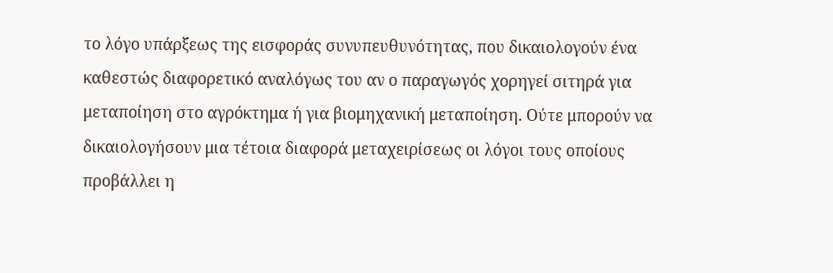το λόγο υπάρξεως της εισφοράς συνυπευθυνότητας, που δικαιολογούν ένα καθεστώς διαφορετικό αναλόγως του αν ο παραγωγός χορηγεί σιτηρά για μεταποίηση στο αγρόκτημα ή για βιομηχανική μεταποίηση. Ούτε μπορούν να δικαιολογήσουν μια τέτοια διαφορά μεταχειρίσεως οι λόγοι τους οποίους προβάλλει η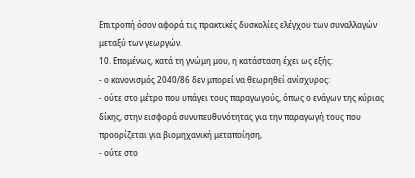Επιτροπή όσον αφορά τις πρακτικές δυσκολίες ελέγχου των συναλλαγών μεταξύ των γεωργών.
10. Επομένως, κατά τη γνώμη μου, η κατάσταση έχει ως εξής:
- ο κανονισμός 2040/86 δεν μπορεί να θεωρηθεί ανίσχυρος:
- ούτε στο μέτρο που υπάγει τους παραγωγούς, όπως ο ενάγων της κύριας δίκης, στην εισφορά συνυπευθυνότητας για την παραγωγή τους που προορίζεται για βιομηχανική μεταποίηση,
- ούτε στο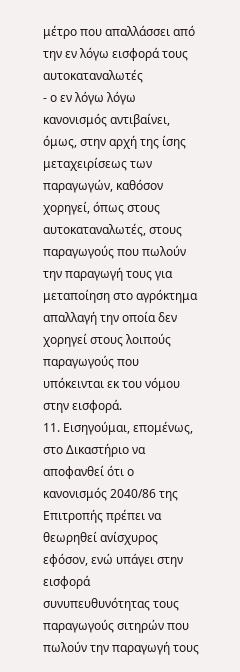μέτρο που απαλλάσσει από την εν λόγω εισφορά τους αυτοκαταναλωτές
- ο εν λόγω λόγω κανονισμός αντιβαίνει, όμως, στην αρχή της ίσης μεταχειρίσεως των παραγωγών, καθόσον χορηγεί, όπως στους αυτοκαταναλωτές, στους παραγωγούς που πωλούν την παραγωγή τους για μεταποίηση στο αγρόκτημα απαλλαγή την οποία δεν χορηγεί στους λοιπούς παραγωγούς που υπόκεινται εκ του νόμου στην εισφορά.
11. Εισηγούμαι, επομένως, στο Δικαστήριο να αποφανθεί ότι ο κανονισμός 2040/86 της Επιτροπής πρέπει να θεωρηθεί ανίσχυρος εφόσον, ενώ υπάγει στην εισφορά συνυπευθυνότητας τους παραγωγούς σιτηρών που πωλούν την παραγωγή τους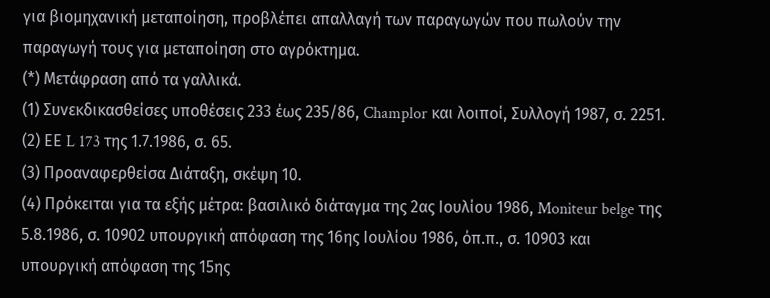για βιομηχανική μεταποίηση, προβλέπει απαλλαγή των παραγωγών που πωλούν την παραγωγή τους για μεταποίηση στο αγρόκτημα.
(*) Μετάφραση από τα γαλλικά.
(1) Συνεκδικασθείσες υποθέσεις 233 έως 235/86, Champlor και λοιποί, Συλλογή 1987, σ. 2251.
(2) ΕΕ L 173 της 1.7.1986, σ. 65.
(3) Προαναφερθείσα Διάταξη, σκέψη 10.
(4) Πρόκειται για τα εξής μέτρα: βασιλικό διάταγμα της 2ας Ιουλίου 1986, Moniteur belge της 5.8.1986, σ. 10902 υπουργική απόφαση της 16ης Ιουλίου 1986, όπ.π., σ. 10903 και υπουργική απόφαση της 15ης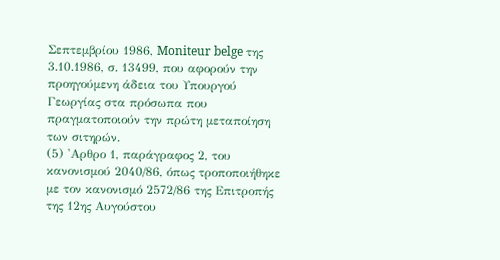Σεπτεμβρίου 1986, Moniteur belge της 3.10.1986, σ. 13499, που αφορούν την προηγούμενη άδεια του Υπουργού Γεωργίας στα πρόσωπα που πραγματοποιούν την πρώτη μεταποίηση των σιτηρών.
(5) 'Αρθρο 1, παράγραφος 2, του κανονισμού 2040/86, όπως τροποποιήθηκε με τον κανονισμό 2572/86 της Επιτροπής της 12ης Αυγούστου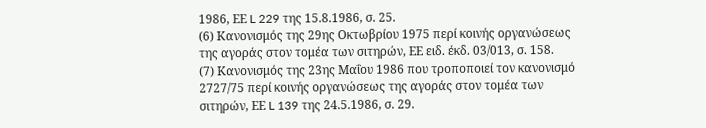1986, ΕΕ L 229 της 15.8.1986, σ. 25.
(6) Κανονισμός της 29ης Οκτωβρίου 1975 περί κοινής οργανώσεως της αγοράς στον τομέα των σιτηρών, ΕΕ ειδ. έκδ. 03/013, σ. 158.
(7) Κανονισμός της 23ης Μαΐου 1986 που τροποποιεί τον κανονισμό 2727/75 περί κοινής οργανώσεως της αγοράς στον τομέα των σιτηρών, ΕΕ L 139 της 24.5.1986, σ. 29.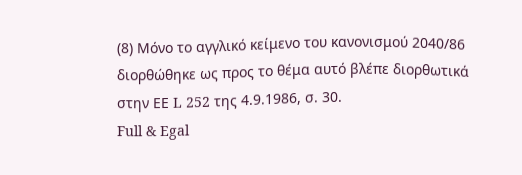(8) Μόνο το αγγλικό κείμενο του κανονισμού 2040/86 διορθώθηκε ως προς το θέμα αυτό βλέπε διορθωτικά στην ΕΕ L 252 της 4.9.1986, σ. 30.
Full & Egal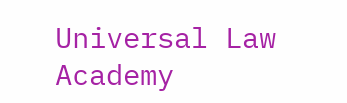Universal Law Academy